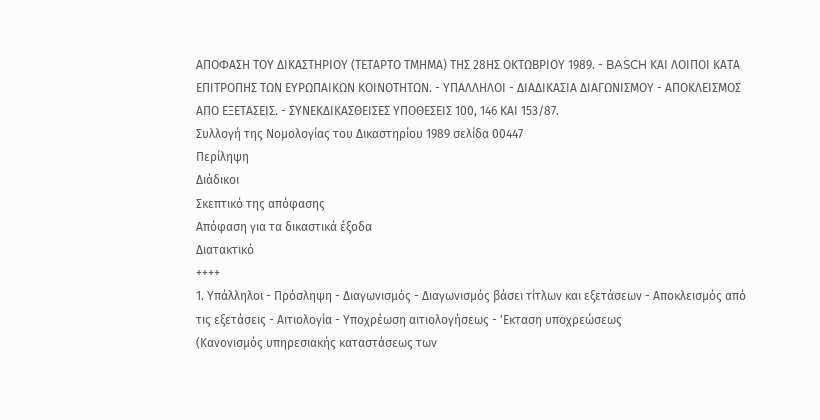ΑΠΟΦΑΣΗ ΤΟΥ ΔΙΚΑΣΤΗΡΙΟΥ (ΤΕΤΑΡΤΟ ΤΜΗΜΑ) ΤΗΣ 28ΗΣ ΟΚΤΩΒΡΙΟΥ 1989. - BASCH ΚΑΙ ΛΟΙΠΟΙ ΚΑΤΑ ΕΠΙΤΡΟΠΗΣ ΤΩΝ ΕΥΡΩΠΑΙΚΩΝ ΚΟΙΝΟΤΗΤΩΝ. - ΥΠΑΛΛΗΛΟΙ - ΔΙΑΔΙΚΑΣΙΑ ΔΙΑΓΩΝΙΣΜΟΥ - ΑΠΟΚΛΕΙΣΜΟΣ ΑΠΟ ΕΞΕΤΑΣΕΙΣ. - ΣΥΝΕΚΔΙΚΑΣΘΕΙΣΕΣ ΥΠΟΘΕΣΕΙΣ 100, 146 ΚΑΙ 153/87.
Συλλογή της Νομολογίας του Δικαστηρίου 1989 σελίδα 00447
Περίληψη
Διάδικοι
Σκεπτικό της απόφασης
Απόφαση για τα δικαστικά έξοδα
Διατακτικό
++++
1. Υπάλληλοι - Πρόσληψη - Διαγωνισμός - Διαγωνισμός βάσει τίτλων και εξετάσεων - Αποκλεισμός από τις εξετάσεις - Αιτιολογία - Υποχρέωση αιτιολογήσεως - 'Εκταση υποχρεώσεως
(Κανονισμός υπηρεσιακής καταστάσεως των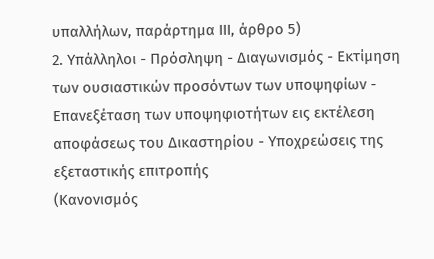υπαλλήλων, παράρτημα ΙΙΙ, άρθρο 5)
2. Υπάλληλοι - Πρόσληψη - Διαγωνισμός - Εκτίμηση των ουσιαστικών προσόντων των υποψηφίων - Επανεξέταση των υποψηφιοτήτων εις εκτέλεση αποφάσεως του Δικαστηρίου - Υποχρεώσεις της εξεταστικής επιτροπής
(Κανονισμός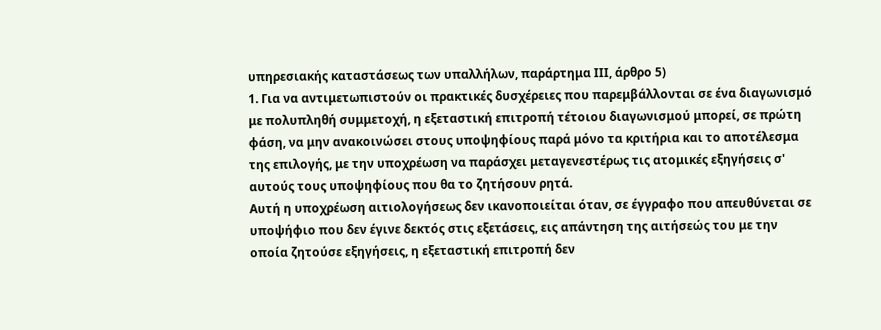υπηρεσιακής καταστάσεως των υπαλλήλων, παράρτημα ΙΙΙ, άρθρο 5)
1. Για να αντιμετωπιστούν οι πρακτικές δυσχέρειες που παρεμβάλλονται σε ένα διαγωνισμό με πολυπληθή συμμετοχή, η εξεταστική επιτροπή τέτοιου διαγωνισμού μπορεί, σε πρώτη φάση, να μην ανακοινώσει στους υποψηφίους παρά μόνο τα κριτήρια και το αποτέλεσμα της επιλογής, με την υποχρέωση να παράσχει μεταγενεστέρως τις ατομικές εξηγήσεις σ' αυτούς τους υποψηφίους που θα το ζητήσουν ρητά.
Αυτή η υποχρέωση αιτιολογήσεως δεν ικανοποιείται όταν, σε έγγραφο που απευθύνεται σε υποψήφιο που δεν έγινε δεκτός στις εξετάσεις, εις απάντηση της αιτήσεώς του με την οποία ζητούσε εξηγήσεις, η εξεταστική επιτροπή δεν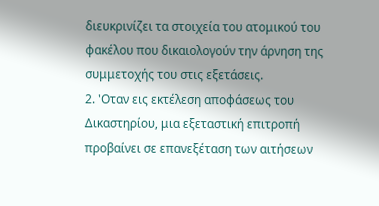διευκρινίζει τα στοιχεία του ατομικού του φακέλου που δικαιολογούν την άρνηση της συμμετοχής του στις εξετάσεις.
2. 'Οταν εις εκτέλεση αποφάσεως του Δικαστηρίου, μια εξεταστική επιτροπή προβαίνει σε επανεξέταση των αιτήσεων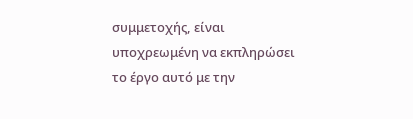συμμετοχής, είναι υποχρεωμένη να εκπληρώσει το έργο αυτό με την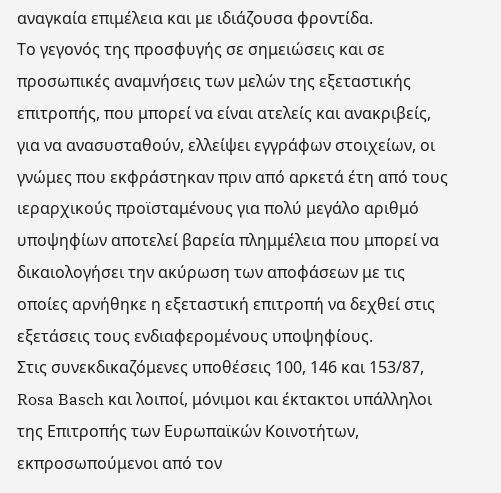αναγκαία επιμέλεια και με ιδιάζουσα φροντίδα.
Το γεγονός της προσφυγής σε σημειώσεις και σε προσωπικές αναμνήσεις των μελών της εξεταστικής επιτροπής, που μπορεί να είναι ατελείς και ανακριβείς, για να ανασυσταθούν, ελλείψει εγγράφων στοιχείων, οι γνώμες που εκφράστηκαν πριν από αρκετά έτη από τους ιεραρχικούς προϊσταμένους για πολύ μεγάλο αριθμό υποψηφίων αποτελεί βαρεία πλημμέλεια που μπορεί να δικαιολογήσει την ακύρωση των αποφάσεων με τις οποίες αρνήθηκε η εξεταστική επιτροπή να δεχθεί στις εξετάσεις τους ενδιαφερομένους υποψηφίους.
Στις συνεκδικαζόμενες υποθέσεις 100, 146 και 153/87,
Rosa Basch και λοιποί, μόνιμοι και έκτακτοι υπάλληλοι της Επιτροπής των Ευρωπαϊκών Κοινοτήτων, εκπροσωπούμενοι από τον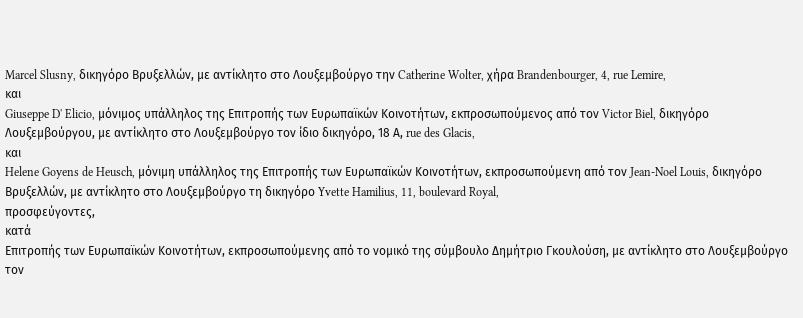Marcel Slusny, δικηγόρο Βρυξελλών, με αντίκλητο στο Λουξεμβούργο την Catherine Wolter, χήρα Brandenbourger, 4, rue Lemire,
και
Giuseppe D' Elicio, μόνιμος υπάλληλος της Επιτροπής των Ευρωπαϊκών Κοινοτήτων, εκπροσωπούμενος από τον Victor Biel, δικηγόρο Λουξεμβούργου, με αντίκλητο στο Λουξεμβούργο τον ίδιο δικηγόρο, 18 Α, rue des Glacis,
και
Helene Goyens de Heusch, μόνιμη υπάλληλος της Επιτροπής των Ευρωπαϊκών Κοινοτήτων, εκπροσωπούμενη από τον Jean-Noel Louis, δικηγόρο Βρυξελλών, με αντίκλητο στο Λουξεμβούργο τη δικηγόρο Yvette Hamilius, 11, boulevard Royal,
προσφεύγοντες,
κατά
Επιτροπής των Ευρωπαϊκών Κοινοτήτων, εκπροσωπούμενης από το νομικό της σύμβουλο Δημήτριο Γκουλούση, με αντίκλητο στο Λουξεμβούργο τον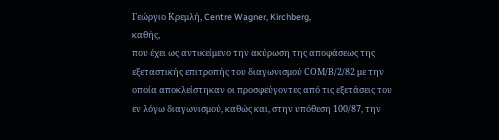Γεώργιο Κρεμλή, Centre Wagner, Kirchberg,
καθής,
που έχει ως αντικείμενο την ακύρωση της αποφάσεως της εξεταστικής επιτροπής του διαγωνισμού CΟΜ/Β/2/82 με την οποία αποκλείστηκαν οι προσφεύγοντες από τις εξετάσεις του εν λόγω διαγωνισμού, καθώς και, στην υπόθεση 100/87, την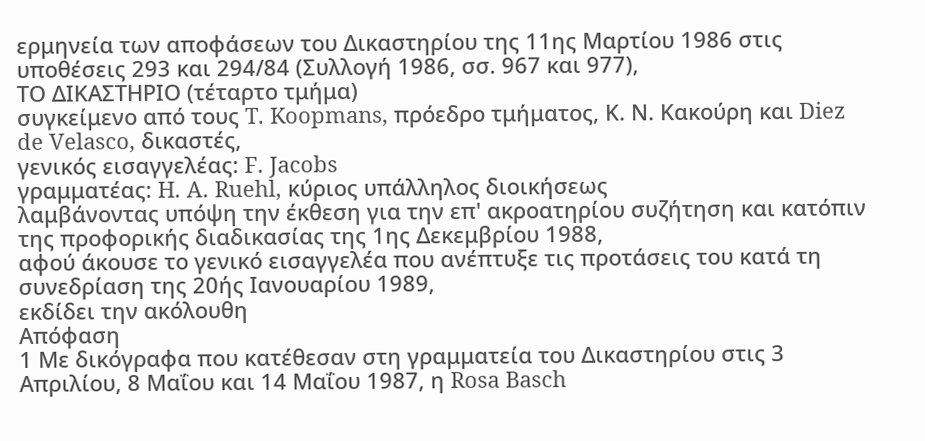ερμηνεία των αποφάσεων του Δικαστηρίου της 11ης Μαρτίου 1986 στις υποθέσεις 293 και 294/84 (Συλλογή 1986, σσ. 967 και 977),
ΤΟ ΔΙΚΑΣΤΗΡΙΟ (τέταρτο τμήμα)
συγκείμενο από τους T. Koopmans, πρόεδρο τμήματος, Κ. Ν. Κακούρη και Diez de Velasco, δικαστές,
γενικός εισαγγελέας: F. Jacobs
γραμματέας: H. A. Ruehl, κύριος υπάλληλος διοικήσεως
λαμβάνοντας υπόψη την έκθεση για την επ' ακροατηρίου συζήτηση και κατόπιν της προφορικής διαδικασίας της 1ης Δεκεμβρίου 1988,
αφού άκουσε το γενικό εισαγγελέα που ανέπτυξε τις προτάσεις του κατά τη συνεδρίαση της 20ής Ιανουαρίου 1989,
εκδίδει την ακόλουθη
Απόφαση
1 Με δικόγραφα που κατέθεσαν στη γραμματεία του Δικαστηρίου στις 3 Απριλίου, 8 Μαΐου και 14 Μαΐου 1987, η Rosa Basch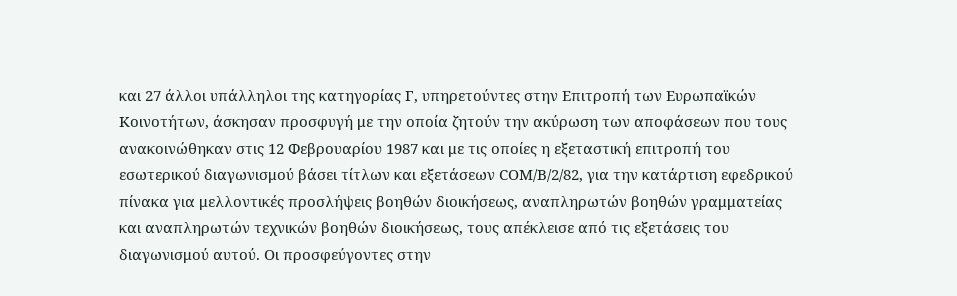και 27 άλλοι υπάλληλοι της κατηγορίας Γ, υπηρετούντες στην Επιτροπή των Ευρωπαϊκών Κοινοτήτων, άσκησαν προσφυγή με την οποία ζητούν την ακύρωση των αποφάσεων που τους ανακοινώθηκαν στις 12 Φεβρουαρίου 1987 και με τις οποίες η εξεταστική επιτροπή του εσωτερικού διαγωνισμού βάσει τίτλων και εξετάσεων CΟΜ/Β/2/82, για την κατάρτιση εφεδρικού πίνακα για μελλοντικές προσλήψεις βοηθών διοικήσεως, αναπληρωτών βοηθών γραμματείας και αναπληρωτών τεχνικών βοηθών διοικήσεως, τους απέκλεισε από τις εξετάσεις του διαγωνισμού αυτού. Οι προσφεύγοντες στην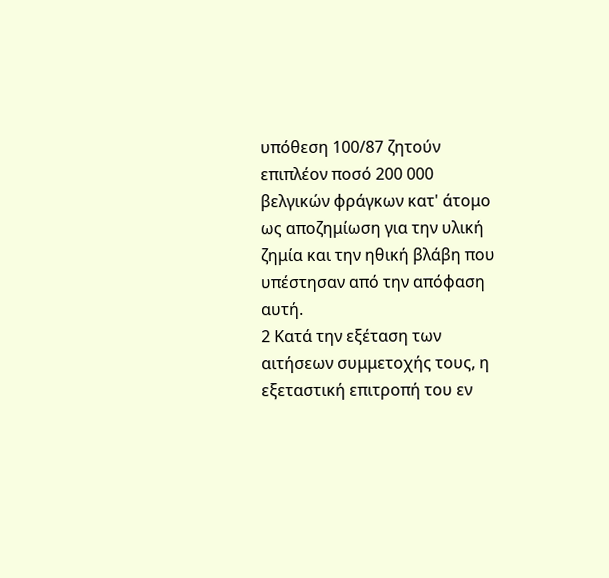υπόθεση 100/87 ζητούν επιπλέον ποσό 200 000 βελγικών φράγκων κατ' άτομο ως αποζημίωση για την υλική ζημία και την ηθική βλάβη που υπέστησαν από την απόφαση αυτή.
2 Κατά την εξέταση των αιτήσεων συμμετοχής τους, η εξεταστική επιτροπή του εν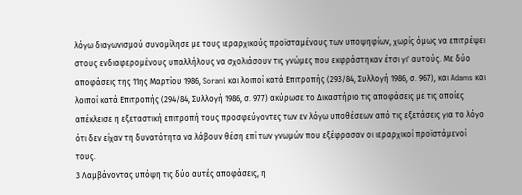λόγω διαγωνισμού συνομίλησε με τους ιεραρχικούς προϊσταμένους των υποψηφίων, χωρίς όμως να επιτρέψει στους ενδιαφερομένους υπαλλήλους να σχολιάσουν τις γνώμες που εκφράστηκαν έτσι γι' αυτούς. Με δύο αποφάσεις της 11ης Μαρτίου 1986, Sorani και λοιποί κατά Επιτροπής (293/84, Συλλογή 1986, σ. 967), και Adams και λοιποί κατά Επιτροπής (294/84, Συλλογή 1986, σ. 977) ακύρωσε το Δικαστήριο τις αποφάσεις με τις οποίες απέκλεισε η εξεταστική επιτροπή τους προσφεύγοντες των εν λόγω υποθέσεων από τις εξετάσεις για το λόγο ότι δεν είχαν τη δυνατότητα να λάβουν θέση επί των γνωμών που εξέφρασαν οι ιεραρχικοί προϊστάμενοί τους.
3 Λαμβάνοντας υπόψη τις δύο αυτές αποφάσεις, η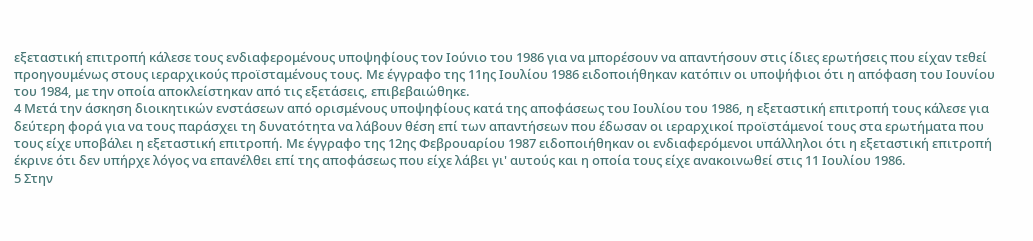εξεταστική επιτροπή κάλεσε τους ενδιαφερομένους υποψηφίους τον Ιούνιο του 1986 για να μπορέσουν να απαντήσουν στις ίδιες ερωτήσεις που είχαν τεθεί προηγουμένως στους ιεραρχικούς προϊσταμένους τους. Με έγγραφο της 11ης Ιουλίου 1986 ειδοποιήθηκαν κατόπιν οι υποψήφιοι ότι η απόφαση του Ιουνίου του 1984, με την οποία αποκλείστηκαν από τις εξετάσεις, επιβεβαιώθηκε.
4 Μετά την άσκηση διοικητικών ενστάσεων από ορισμένους υποψηφίους κατά της αποφάσεως του Ιουλίου του 1986, η εξεταστική επιτροπή τους κάλεσε για δεύτερη φορά για να τους παράσχει τη δυνατότητα να λάβουν θέση επί των απαντήσεων που έδωσαν οι ιεραρχικοί προϊστάμενοί τους στα ερωτήματα που τους είχε υποβάλει η εξεταστική επιτροπή. Με έγγραφο της 12ης Φεβρουαρίου 1987 ειδοποιήθηκαν οι ενδιαφερόμενοι υπάλληλοι ότι η εξεταστική επιτροπή έκρινε ότι δεν υπήρχε λόγος να επανέλθει επί της αποφάσεως που είχε λάβει γι' αυτούς και η οποία τους είχε ανακοινωθεί στις 11 Ιουλίου 1986.
5 Στην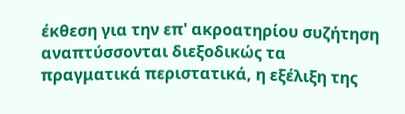έκθεση για την επ' ακροατηρίου συζήτηση αναπτύσσονται διεξοδικώς τα πραγματικά περιστατικά, η εξέλιξη της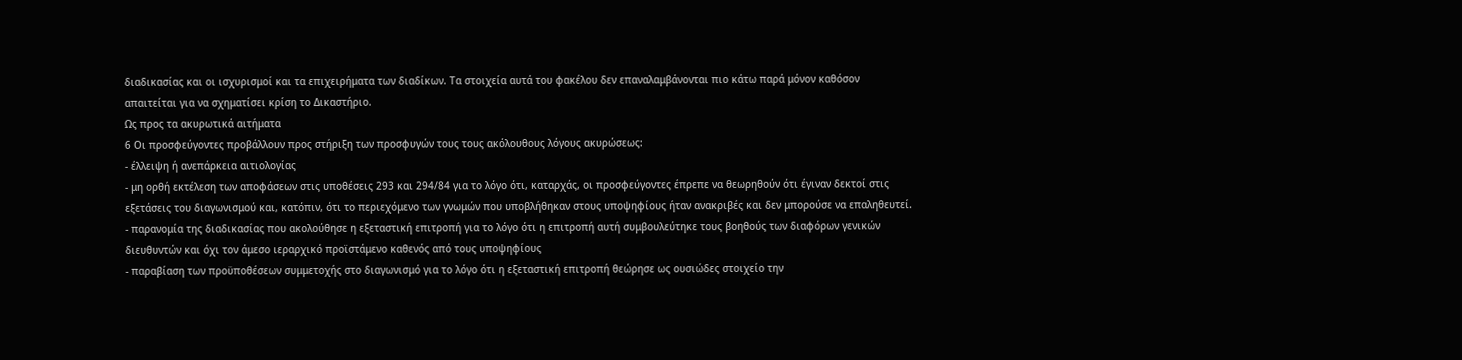διαδικασίας και οι ισχυρισμοί και τα επιχειρήματα των διαδίκων. Τα στοιχεία αυτά του φακέλου δεν επαναλαμβάνονται πιο κάτω παρά μόνον καθόσον απαιτείται για να σχηματίσει κρίση το Δικαστήριο.
Ως προς τα ακυρωτικά αιτήματα
6 Οι προσφεύγοντες προβάλλουν προς στήριξη των προσφυγών τους τους ακόλουθους λόγους ακυρώσεως:
- έλλειψη ή ανεπάρκεια αιτιολογίας
- μη ορθή εκτέλεση των αποφάσεων στις υποθέσεις 293 και 294/84 για το λόγο ότι, καταρχάς, οι προσφεύγοντες έπρεπε να θεωρηθούν ότι έγιναν δεκτοί στις εξετάσεις του διαγωνισμού και, κατόπιν, ότι το περιεχόμενο των γνωμών που υποβλήθηκαν στους υποψηφίους ήταν ανακριβές και δεν μπορούσε να επαληθευτεί.
- παρανομία της διαδικασίας που ακολούθησε η εξεταστική επιτροπή για το λόγο ότι η επιτροπή αυτή συμβουλεύτηκε τους βοηθούς των διαφόρων γενικών διευθυντών και όχι τον άμεσο ιεραρχικό προϊστάμενο καθενός από τους υποψηφίους
- παραβίαση των προϋποθέσεων συμμετοχής στο διαγωνισμό για το λόγο ότι η εξεταστική επιτροπή θεώρησε ως ουσιώδες στοιχείο την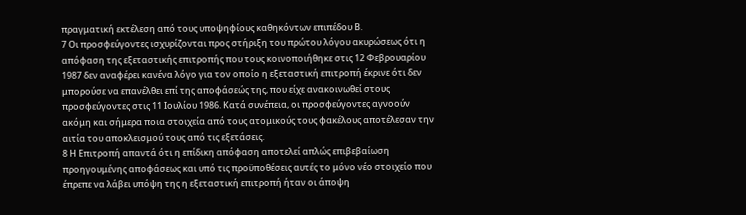πραγματική εκτέλεση από τους υποψηφίους καθηκόντων επιπέδου Β.
7 Οι προσφεύγοντες ισχυρίζονται προς στήριξη του πρώτου λόγου ακυρώσεως ότι η απόφαση της εξεταστικής επιτροπής που τους κοινοποιήθηκε στις 12 Φεβρουαρίου 1987 δεν αναφέρει κανένα λόγο για τον οποίο η εξεταστική επιτροπή έκρινε ότι δεν μπορούσε να επανέλθει επί της αποφάσεώς της, που είχε ανακοινωθεί στους προσφεύγοντες στις 11 Ιουλίου 1986. Κατά συνέπεια, οι προσφεύγοντες αγνοούν ακόμη και σήμερα ποια στοιχεία από τους ατομικούς τους φακέλους αποτέλεσαν την αιτία του αποκλεισμού τους από τις εξετάσεις.
8 Η Επιτροπή απαντά ότι η επίδικη απόφαση αποτελεί απλώς επιβεβαίωση προηγουμένης αποφάσεως και υπό τις προϋποθέσεις αυτές το μόνο νέο στοιχείο που έπρεπε να λάβει υπόψη της η εξεταστική επιτροπή ήταν οι άποψη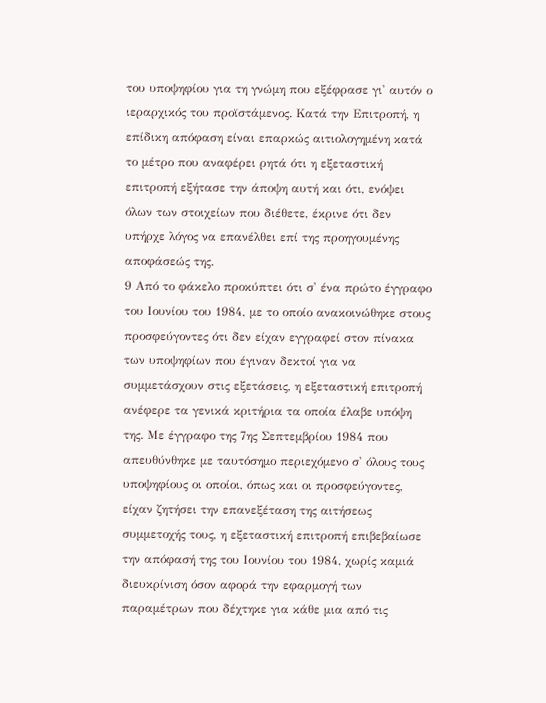του υποψηφίου για τη γνώμη που εξέφρασε γι' αυτόν ο ιεραρχικός του προϊστάμενος. Κατά την Επιτροπή, η επίδικη απόφαση είναι επαρκώς αιτιολογημένη κατά το μέτρο που αναφέρει ρητά ότι η εξεταστική επιτροπή εξήτασε την άποψη αυτή και ότι, ενόψει όλων των στοιχείων που διέθετε, έκρινε ότι δεν υπήρχε λόγος να επανέλθει επί της προηγουμένης αποφάσεώς της.
9 Από το φάκελο προκύπτει ότι σ' ένα πρώτο έγγραφο του Ιουνίου του 1984, με το οποίο ανακοινώθηκε στους προσφεύγοντες ότι δεν είχαν εγγραφεί στον πίνακα των υποψηφίων που έγιναν δεκτοί για να συμμετάσχουν στις εξετάσεις, η εξεταστική επιτροπή ανέφερε τα γενικά κριτήρια τα οποία έλαβε υπόψη της. Με έγγραφο της 7ης Σεπτεμβρίου 1984 που απευθύνθηκε με ταυτόσημο περιεχόμενο σ' όλους τους υποψηφίους οι οποίοι, όπως και οι προσφεύγοντες, είχαν ζητήσει την επανεξέταση της αιτήσεως συμμετοχής τους, η εξεταστική επιτροπή επιβεβαίωσε την απόφασή της του Ιουνίου του 1984, χωρίς καμιά διευκρίνιση όσον αφορά την εφαρμογή των παραμέτρων που δέχτηκε για κάθε μια από τις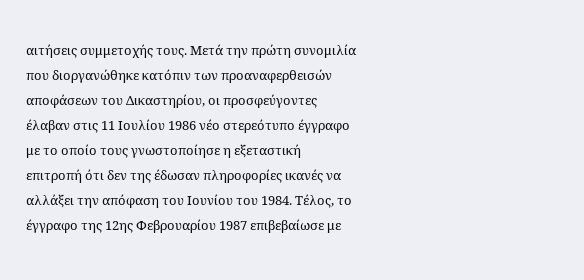αιτήσεις συμμετοχής τους. Μετά την πρώτη συνομιλία που διοργανώθηκε κατόπιν των προαναφερθεισών αποφάσεων του Δικαστηρίου, οι προσφεύγοντες έλαβαν στις 11 Ιουλίου 1986 νέο στερεότυπο έγγραφο με το οποίο τους γνωστοποίησε η εξεταστική επιτροπή ότι δεν της έδωσαν πληροφορίες ικανές να αλλάξει την απόφαση του Ιουνίου του 1984. Τέλος, το έγγραφο της 12ης Φεβρουαρίου 1987 επιβεβαίωσε με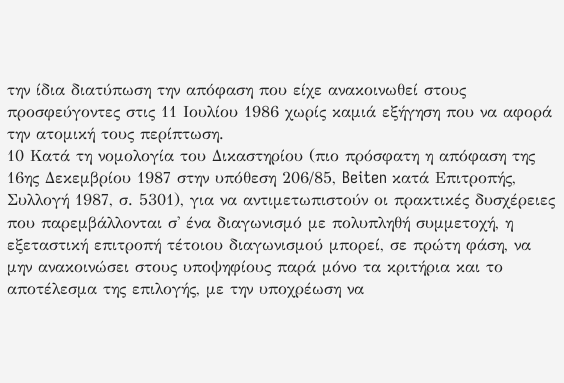την ίδια διατύπωση την απόφαση που είχε ανακοινωθεί στους προσφεύγοντες στις 11 Ιουλίου 1986 χωρίς καμιά εξήγηση που να αφορά την ατομική τους περίπτωση.
10 Κατά τη νομολογία του Δικαστηρίου (πιο πρόσφατη η απόφαση της 16ης Δεκεμβρίου 1987 στην υπόθεση 206/85, Beiten κατά Επιτροπής, Συλλογή 1987, σ. 5301), για να αντιμετωπιστούν οι πρακτικές δυσχέρειες που παρεμβάλλονται σ' ένα διαγωνισμό με πολυπληθή συμμετοχή, η εξεταστική επιτροπή τέτοιου διαγωνισμού μπορεί, σε πρώτη φάση, να μην ανακοινώσει στους υποψηφίους παρά μόνο τα κριτήρια και το αποτέλεσμα της επιλογής, με την υποχρέωση να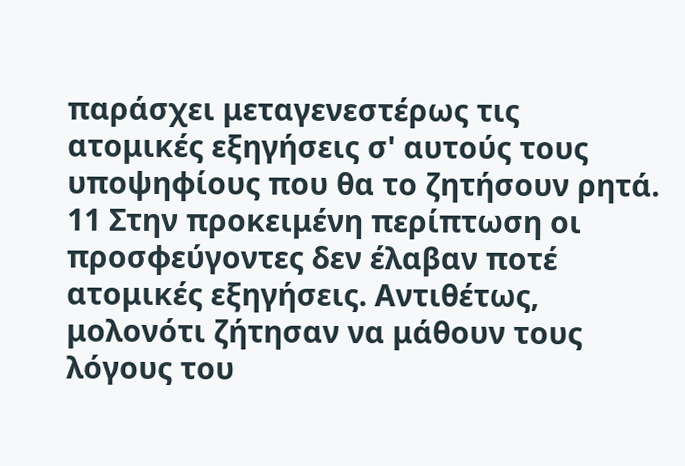παράσχει μεταγενεστέρως τις ατομικές εξηγήσεις σ' αυτούς τους υποψηφίους που θα το ζητήσουν ρητά.
11 Στην προκειμένη περίπτωση οι προσφεύγοντες δεν έλαβαν ποτέ ατομικές εξηγήσεις. Αντιθέτως, μολονότι ζήτησαν να μάθουν τους λόγους του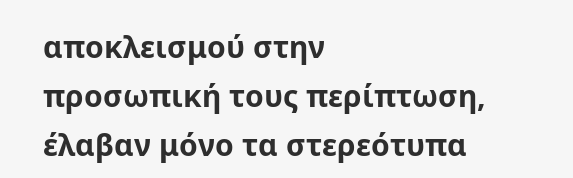αποκλεισμού στην προσωπική τους περίπτωση, έλαβαν μόνο τα στερεότυπα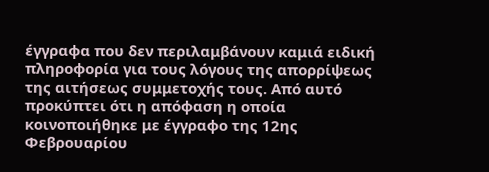έγγραφα που δεν περιλαμβάνουν καμιά ειδική πληροφορία για τους λόγους της απορρίψεως της αιτήσεως συμμετοχής τους. Από αυτό προκύπτει ότι η απόφαση η οποία κοινοποιήθηκε με έγγραφο της 12ης Φεβρουαρίου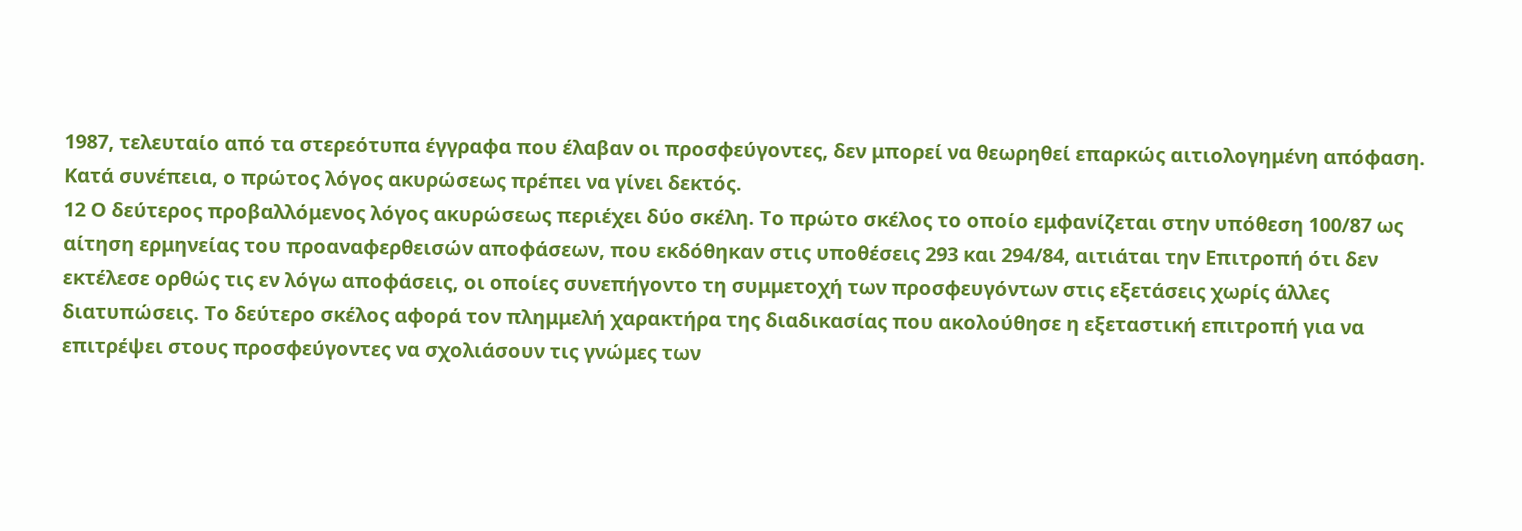1987, τελευταίο από τα στερεότυπα έγγραφα που έλαβαν οι προσφεύγοντες, δεν μπορεί να θεωρηθεί επαρκώς αιτιολογημένη απόφαση. Κατά συνέπεια, ο πρώτος λόγος ακυρώσεως πρέπει να γίνει δεκτός.
12 Ο δεύτερος προβαλλόμενος λόγος ακυρώσεως περιέχει δύο σκέλη. Το πρώτο σκέλος το οποίο εμφανίζεται στην υπόθεση 100/87 ως αίτηση ερμηνείας του προαναφερθεισών αποφάσεων, που εκδόθηκαν στις υποθέσεις 293 και 294/84, αιτιάται την Επιτροπή ότι δεν εκτέλεσε ορθώς τις εν λόγω αποφάσεις, οι οποίες συνεπήγοντο τη συμμετοχή των προσφευγόντων στις εξετάσεις χωρίς άλλες διατυπώσεις. Το δεύτερο σκέλος αφορά τον πλημμελή χαρακτήρα της διαδικασίας που ακολούθησε η εξεταστική επιτροπή για να επιτρέψει στους προσφεύγοντες να σχολιάσουν τις γνώμες των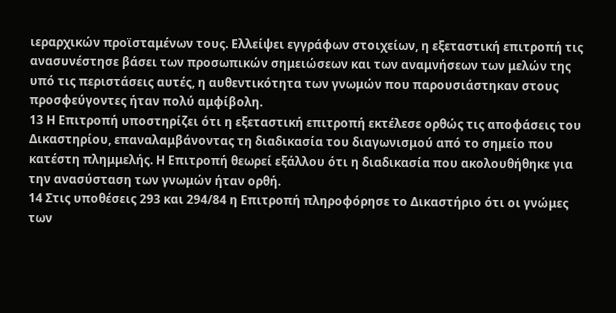ιεραρχικών προϊσταμένων τους. Ελλείψει εγγράφων στοιχείων, η εξεταστική επιτροπή τις ανασυνέστησε βάσει των προσωπικών σημειώσεων και των αναμνήσεων των μελών της υπό τις περιστάσεις αυτές, η αυθεντικότητα των γνωμών που παρουσιάστηκαν στους προσφεύγοντες ήταν πολύ αμφίβολη.
13 Η Επιτροπή υποστηρίζει ότι η εξεταστική επιτροπή εκτέλεσε ορθώς τις αποφάσεις του Δικαστηρίου, επαναλαμβάνοντας τη διαδικασία του διαγωνισμού από το σημείο που κατέστη πλημμελής. Η Επιτροπή θεωρεί εξάλλου ότι η διαδικασία που ακολουθήθηκε για την ανασύσταση των γνωμών ήταν ορθή.
14 Στις υποθέσεις 293 και 294/84 η Επιτροπή πληροφόρησε το Δικαστήριο ότι οι γνώμες των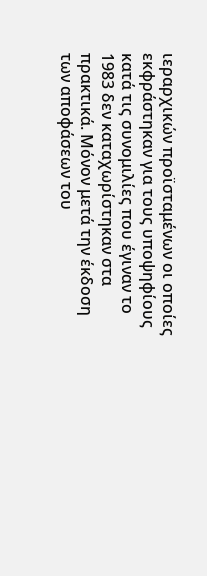ιεραρχικών προϊσταμένων οι οποίες εκφράστηκαν για τους υποψηφίους κατά τις συνομιλίες που έγιναν το 1983 δεν καταχωρίστηκαν στα πρακτικά. Μόνον μετά την έκδοση των αποφάσεων του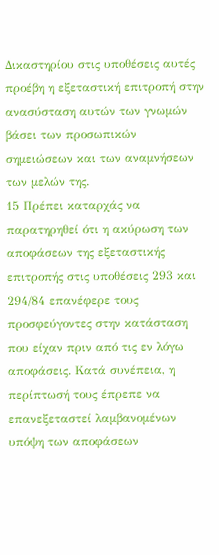Δικαστηρίου στις υποθέσεις αυτές προέβη η εξεταστική επιτροπή στην ανασύσταση αυτών των γνωμών βάσει των προσωπικών σημειώσεων και των αναμνήσεων των μελών της.
15 Πρέπει καταρχάς να παρατηρηθεί ότι η ακύρωση των αποφάσεων της εξεταστικής επιτροπής στις υποθέσεις 293 και 294/84 επανέφερε τους προσφεύγοντες στην κατάσταση που είχαν πριν από τις εν λόγω αποφάσεις. Κατά συνέπεια, η περίπτωσή τους έπρεπε να επανεξεταστεί λαμβανομένων υπόψη των αποφάσεων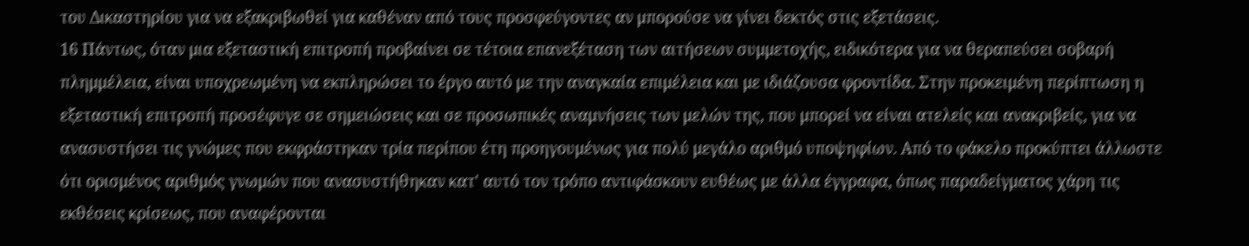του Δικαστηρίου για να εξακριβωθεί για καθέναν από τους προσφεύγοντες αν μπορούσε να γίνει δεκτός στις εξετάσεις.
16 Πάντως, όταν μια εξεταστική επιτροπή προβαίνει σε τέτοια επανεξέταση των αιτήσεων συμμετοχής, ειδικότερα για να θεραπεύσει σοβαρή πλημμέλεια, είναι υποχρεωμένη να εκπληρώσει το έργο αυτό με την αναγκαία επιμέλεια και με ιδιάζουσα φροντίδα. Στην προκειμένη περίπτωση η εξεταστική επιτροπή προσέφυγε σε σημειώσεις και σε προσωπικές αναμνήσεις των μελών της, που μπορεί να είναι ατελείς και ανακριβείς, για να ανασυστήσει τις γνώμες που εκφράστηκαν τρία περίπου έτη προηγουμένως για πολύ μεγάλο αριθμό υποψηφίων. Από το φάκελο προκύπτει άλλωστε ότι ορισμένος αριθμός γνωμών που ανασυστήθηκαν κατ' αυτό τον τρόπο αντιφάσκουν ευθέως με άλλα έγγραφα, όπως παραδείγματος χάρη τις εκθέσεις κρίσεως, που αναφέρονται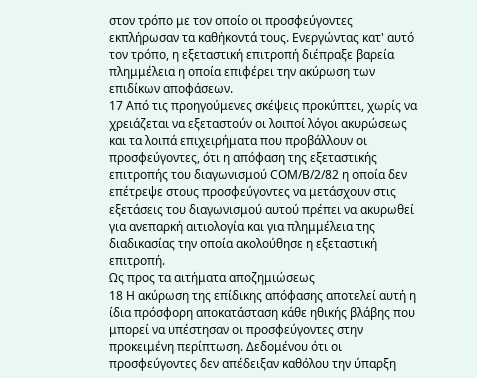στον τρόπο με τον οποίο οι προσφεύγοντες εκπλήρωσαν τα καθήκοντά τους. Ενεργώντας κατ' αυτό τον τρόπο, η εξεταστική επιτροπή διέπραξε βαρεία πλημμέλεια η οποία επιφέρει την ακύρωση των επιδίκων αποφάσεων.
17 Από τις προηγούμενες σκέψεις προκύπτει, χωρίς να χρειάζεται να εξεταστούν οι λοιποί λόγοι ακυρώσεως και τα λοιπά επιχειρήματα που προβάλλουν οι προσφεύγοντες, ότι η απόφαση της εξεταστικής επιτροπής του διαγωνισμού CΟΜ/Β/2/82 η οποία δεν επέτρεψε στους προσφεύγοντες να μετάσχουν στις εξετάσεις του διαγωνισμού αυτού πρέπει να ακυρωθεί για ανεπαρκή αιτιολογία και για πλημμέλεια της διαδικασίας την οποία ακολούθησε η εξεταστική επιτροπή.
Ως προς τα αιτήματα αποζημιώσεως
18 Η ακύρωση της επίδικης απόφασης αποτελεί αυτή η ίδια πρόσφορη αποκατάσταση κάθε ηθικής βλάβης που μπορεί να υπέστησαν οι προσφεύγοντες στην προκειμένη περίπτωση. Δεδομένου ότι οι προσφεύγοντες δεν απέδειξαν καθόλου την ύπαρξη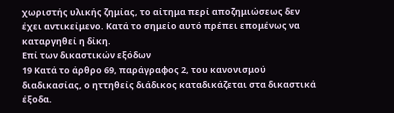χωριστής υλικής ζημίας, το αίτημα περί αποζημιώσεως δεν έχει αντικείμενο. Κατά το σημείο αυτό πρέπει επομένως να καταργηθεί η δίκη.
Επί των δικαστικών εξόδων
19 Κατά το άρθρο 69, παράγραφος 2, του κανονισμού διαδικασίας, ο ηττηθείς διάδικος καταδικάζεται στα δικαστικά έξοδα.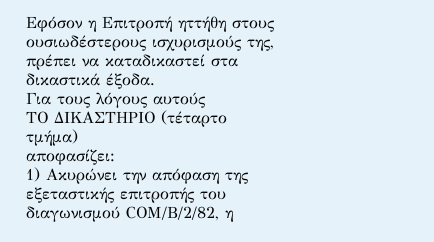Εφόσον η Επιτροπή ηττήθη στους ουσιωδέστερους ισχυρισμούς της, πρέπει να καταδικαστεί στα δικαστικά έξοδα.
Για τους λόγους αυτούς
ΤΟ ΔΙΚΑΣΤΗΡΙΟ (τέταρτο τμήμα)
αποφασίζει:
1) Ακυρώνει την απόφαση της εξεταστικής επιτροπής του διαγωνισμού CΟΜ/Β/2/82, η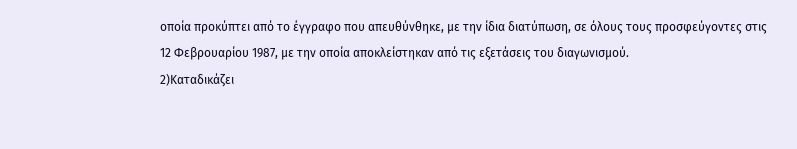οποία προκύπτει από το έγγραφο που απευθύνθηκε, με την ίδια διατύπωση, σε όλους τους προσφεύγοντες στις 12 Φεβρουαρίου 1987, με την οποία αποκλείστηκαν από τις εξετάσεις του διαγωνισμού.
2)Καταδικάζει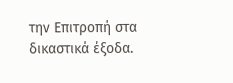την Επιτροπή στα δικαστικά έξοδα.